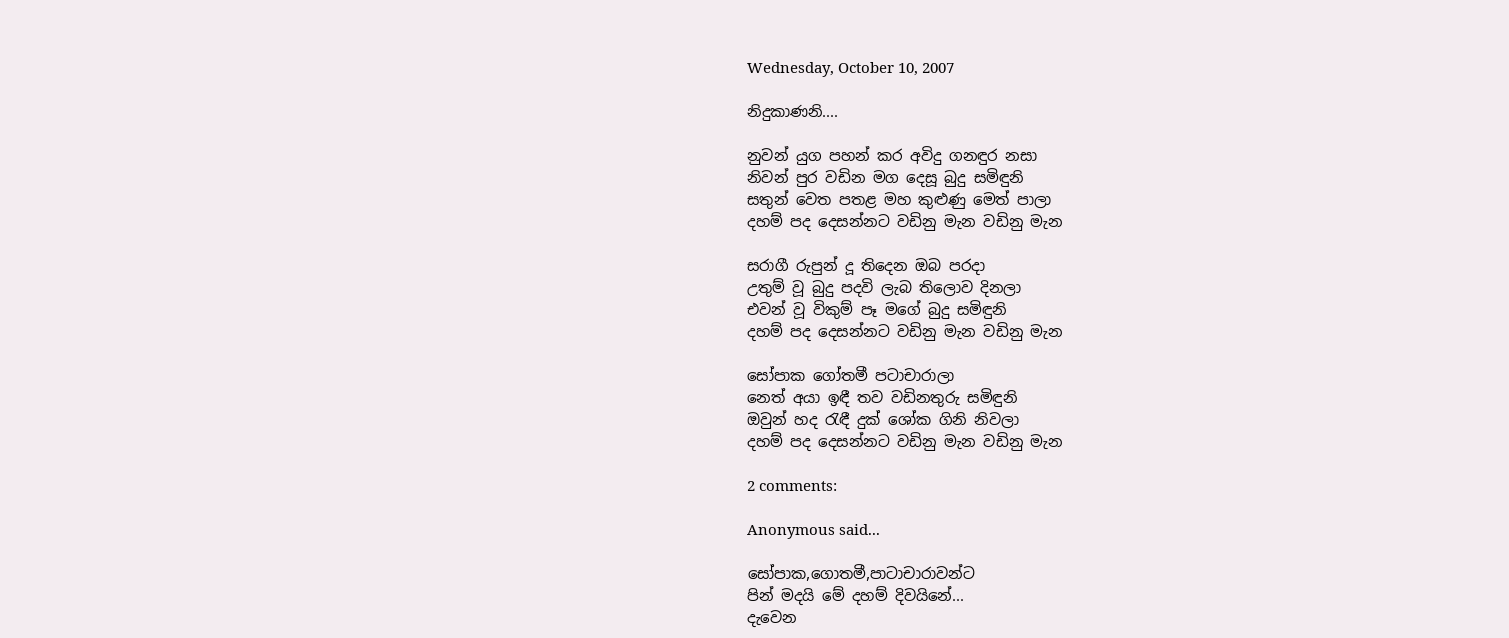Wednesday, October 10, 2007

නිදුකාණනි....

නුවන් යුග පහන් කර අවිදු ගනඳුර නසා
නිවන් පුර වඩින මග දෙසූ බුදු සමිඳුනි
සතුන් වෙත පතළ මහ කුළුණු මෙත් පාලා
දහම් පද දෙසන්නට වඩිනු මැන වඩිනු මැන

සරාගී රුපුන් දූ තිදෙන ඔබ පරදා
උතුම් වූ බුදු පදවි ලැබ තිලොව දිනලා
එවන් වූ විකුම් පෑ මගේ බුදු සමිඳුනි
දහම් පද දෙසන්නට වඩිනු මැන වඩිනු මැන

සෝපාක ගෝතමී පටාචාරාලා
නෙත් අයා ඉඳී තව වඩිනතුරු සමිඳුනි
ඔවුන් හද රැඳී දුක් ශෝක ගිනි නිවලා
දහම් පද දෙසන්නට වඩිනු මැන වඩිනු මැන

2 comments:

Anonymous said...

සෝපාක,ගොතමී,පාටාචාරාවන්ට
පින් මදයි මේ දහම් දිවයිනේ...
දැවෙන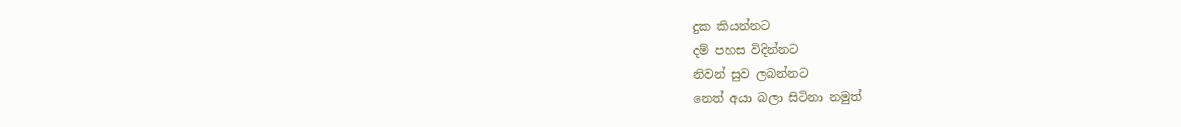දුක කියන්නට
දම් පහස විදින්නට
නිවන් සුව ලබන්නට
නෙත් අයා බලා සිටිනා නමුත්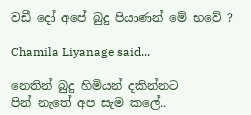වඩී දෝ අ‍පේ බුදු පියාණන් මේ භවේ ?

Chamila Liyanage said...

නෙතින් බුදු හිමියන් දකින්නට
පින් නැතේ අප සැම කලේ..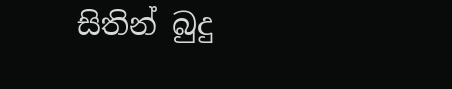සිතින් බුදු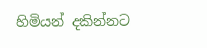හිමියන් දකින්නට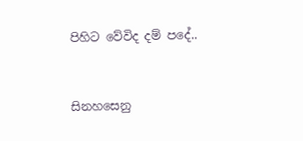පිහිට වේවිද දම් පදේ..


සිනහසෙනු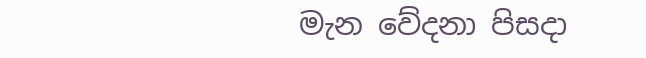මැන වේදනා පිසදා